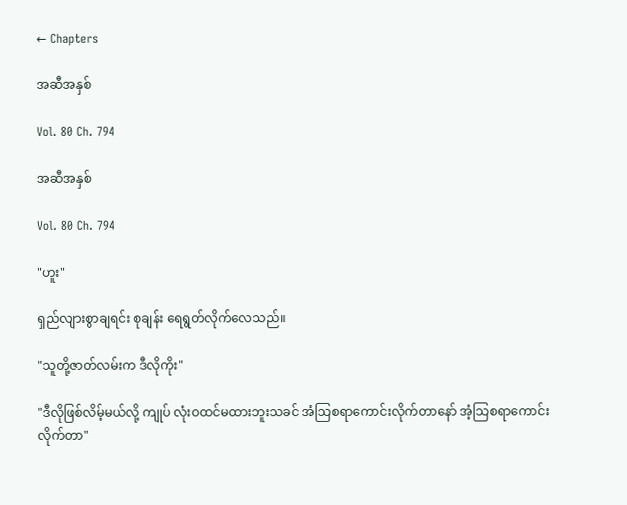← Chapters

အဆီအနှစ်

Vol. 80 Ch. 794

အဆီအနှစ်

Vol. 80 Ch. 794

"ဟူး"

ရှည်လျားစွာချရင်း စုချန်း ရေရွတ်လိုက်လေသည်။

"သူတို့ဇာတ်လမ်းက ဒီလိုကိုး"

"ဒီလိုဖြစ်လိမ့်မယ်လို့ ကျုပ် လုံးဝထင်မထားဘူးသခင် အံသြစရာကောင်းလိုက်တာနော် အံ့သြစရာကောင်းလိုက်တာ"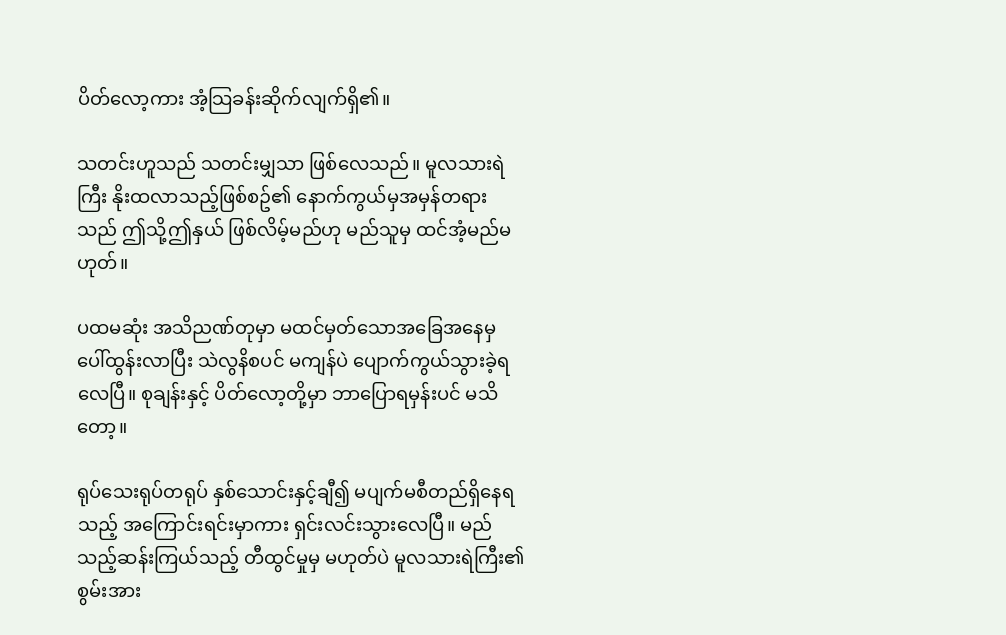ပိတ်လော့ကား အံ့သြခန်းဆိုက်လျက်ရှိ၏။

သတင်းဟူသည် သတင်းမျှသာ ဖြစ်လေသည်။ မူလသားရဲကြီး နိုးထလာသည့်ဖြစ်စဥ်၏ နောက်ကွယ်မှအမှန်တရားသည် ဤသို့ဤနှယ် ဖြစ်လိမ့်မည်ဟု မည်သူမှ ထင်အံ့မည်မဟုတ်။

ပထမဆုံး အသိညဏ်တုမှာ မထင်မှတ်သောအခြေအနေမှ ပေါ်ထွန်းလာပြီး သဲလွနိစပင် မကျန်ပဲ ပျောက်ကွယ်သွားခဲ့ရလေပြီ။ စုချန်းနှင့် ပိတ်လော့တို့မှာ ဘာပြောရမှန်းပင် မသိတော့။

ရုပ်သေးရုပ်တရုပ် နှစ်သောင်းနှင့်ချီ၍ မပျက်မစီတည်ရှိနေရသည့် အကြောင်းရင်းမှာကား ရှင်းလင်းသွားလေပြီ။ မည်သည့်ဆန်းကြယ်သည့် တီထွင်မှုမှ မဟုတ်ပဲ မူလသားရဲကြီး၏ စွမ်းအား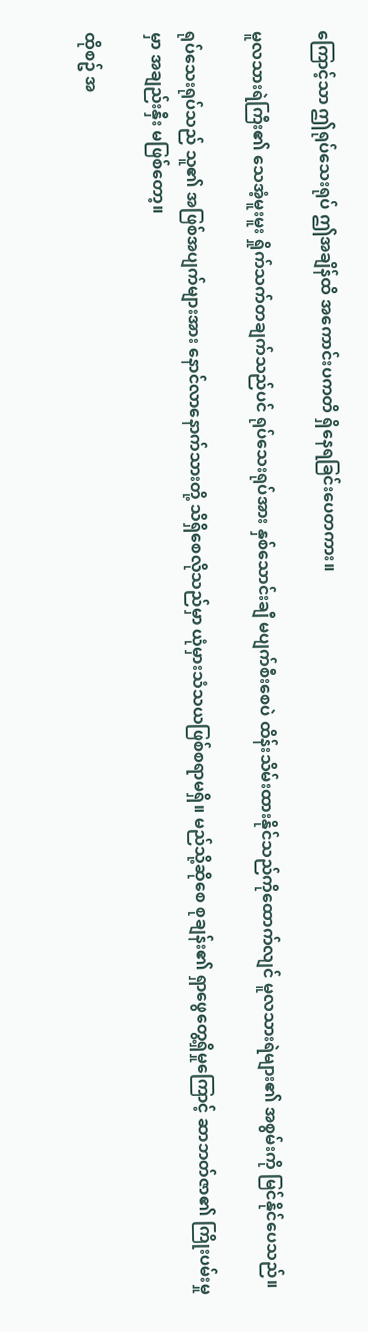ကြောင့်သာ ဤရုပ်သေးရုပ် ဤအချိန်ထိ အကောင်းပကတိ ရှိနေရခြင်းပေတကား။

မူလသားရဲကြီး၏ သေအံ့မူးမူး ရှိုက်သက်တချက်သည်ပင် ရုပ်သေးရုပ်အား နှစ်သောင်းချီ မပျက်စီးစေပဲ ထိန်းသိမ်းထားနိုင်သည်ကိုထောက်လျင် မူလသားရဲများ၏ အစွမ်းကို မြင်နိုင်ပေသည်။

ရုပ်သေးရုပ်သည် သူ၏ အဖြစ်အပျက်များအား နောင်လာနောက်သားတို့ သိရှိစေလိုသည်မှာ ယုံမှားသံသယဖြစ်စရာမရှိ။ မည်သို့ဆိုစေ စုချန်း၏ ရှာဖွေတွေ့ရှိမှုကြောင့် ဆာဘတ်ဇာ၏ ကြိုးပမ်းမှုမှာ အချည်းနှီး မဖြစ်တော့။

ထိုစဥ် အ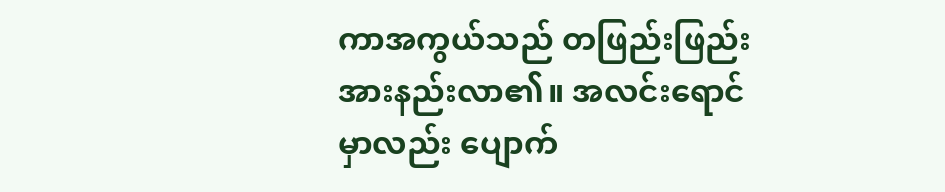ကာအကွယ်သည် တဖြည်းဖြည်း အားနည်းလာ၏။ အလင်းရောင်မှာလည်း ပျောက်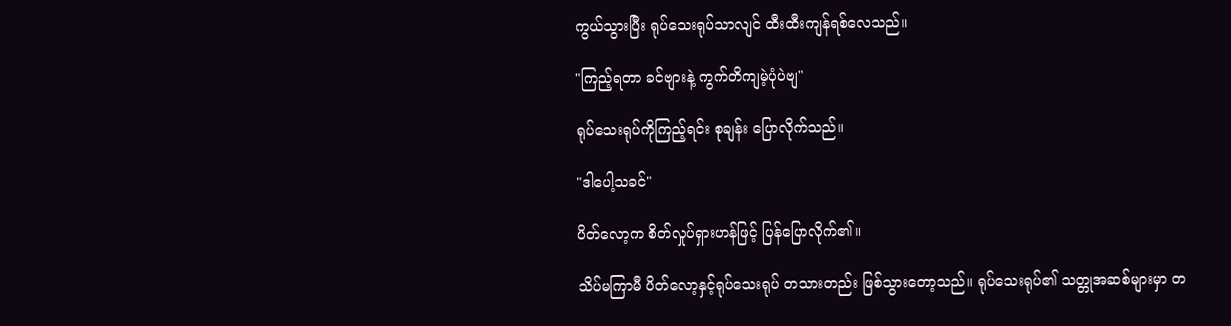ကွယ်သွားပြီး ရုပ်သေးရုပ်သာလျင် ထီးထီးကျန်ရစ်လေသည်။

"ကြည့်ရတာ ခင်ဗျားနဲ့ ကွက်တိကျမဲ့ပုံပဲဗျ"

ရုပ်သေးရုပ်ကိုကြည့်ရင်း စုချန်း ပြောလိုက်သည်။

"ဒါပေါ့သခင်"

ပိတ်လော့က စိတ်လှုပ်ရှားဟန်ဖြင့် ပြန်ပြောလိုက်၏။

သိပ်မကြာမီ ပိတ်လော့နှင့်ရုပ်သေးရုပ် တသားတည်း ဖြစ်သွားတော့သည်။ ရုပ်သေးရုပ်၏ သတ္တုအဆစ်များမှာ တ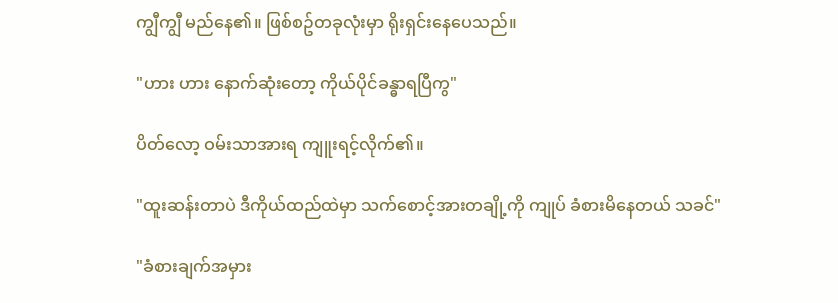ကျွီကျွီ မည်နေ၏။ ဖြစ်စဥ်တခုလုံးမှာ ရိုးရှင်းနေပေသည်။

"ဟား ဟား နောက်ဆုံးတော့ ကိုယ်ပိုင်ခန္ဓာရပြီကွ"

ပိတ်လော့ ဝမ်းသာအားရ ကျူးရင့်လိုက်၏။

"ထူးဆန်းတာပဲ ဒီကိုယ်ထည်ထဲမှာ သက်စောင့်အားတချို့ကို ကျုပ် ခံစားမိနေတယ် သခင်"

"ခံစားချက်အမှား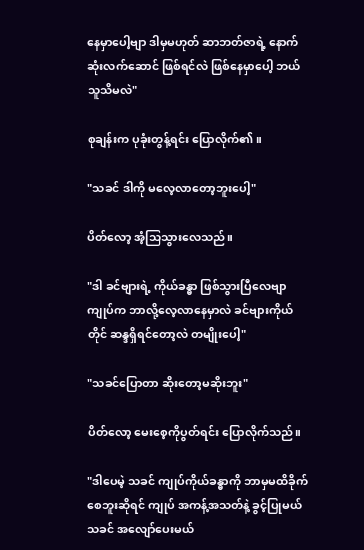နေမှာပေါ့ဗျာ ဒါမှမဟုတ် ဆာဘတ်ဇာရဲ့ နောက်ဆုံးလက်ဆောင် ဖြစ်ရင်လဲ ဖြစ်နေမှာပေါ့ ဘယ်သူသိမလဲ"

စုချန်းက ပုခုံးတွန့်ရင်း ပြောလိုက်၏။

"သခင် ဒါကို မလေ့လာတော့ဘူးပေါ့"

ပိတ်လော့ အံ့သြသွားလေသည်။

"ဒါ ခင်ဗျားရဲ့ ကိုယ်ခန္ဓာ ဖြစ်သွားပြီလေဗျာ ကျုပ်က ဘာလို့လေ့လာနေမှာလဲ ခင်ဗျားကိုယ်တိုင် ဆန္ဒရှိရင်တော့လဲ တမျိုးပေါ့"

"သခင်ပြောတာ ဆိုးတော့မဆိုးဘူး"

ပိတ်လော့ မေးစေ့ကိုပွတ်ရင်း ပြောလိုက်သည်။

"ဒါပေမဲ့ သခင် ကျုပ်ကိုယ်ခန္ဓာကို ဘာမှမထိခိုက်စေဘူးဆိုရင် ကျုပ် အကန့်အသတ်နဲ့ ခွင့်ပြုမယ် သခင် အလျော်ပေးမယ်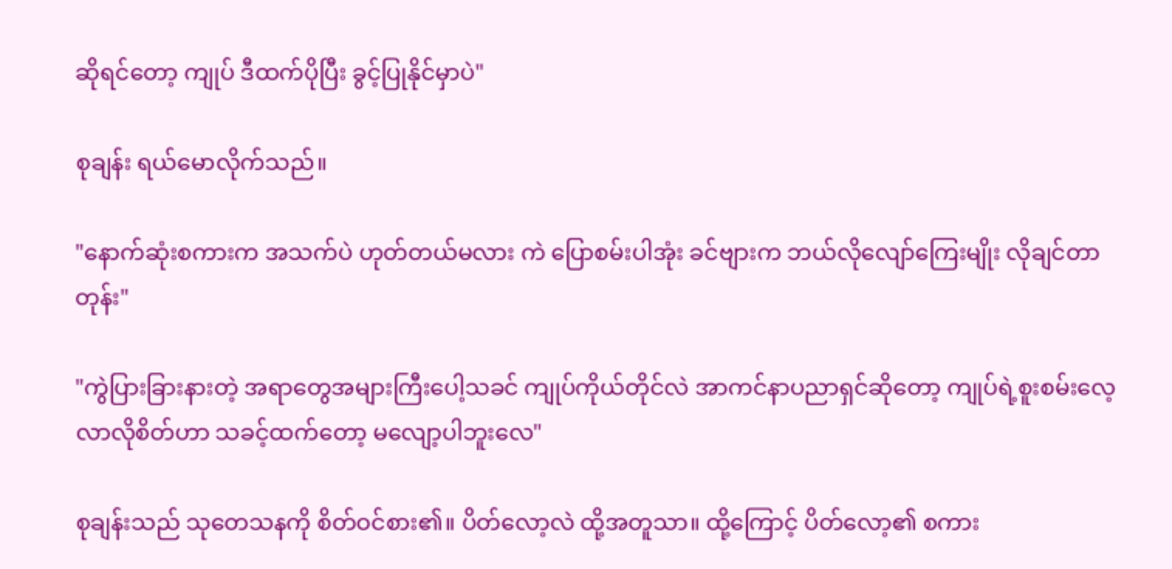ဆိုရင်တော့ ကျုပ် ဒီထက်ပိုပြီး ခွင့်ပြုနိုင်မှာပဲ"

စုချန်း ရယ်မောလိုက်သည်။

"နောက်ဆုံးစကားက အသက်ပဲ ဟုတ်တယ်မလား ကဲ ပြောစမ်းပါအုံး ခင်ဗျားက ဘယ်လိုလျော်ကြေးမျိုး လိုချင်တာတုန်း"

"ကွဲပြားခြားနားတဲ့ အရာတွေအများကြီးပေါ့သခင် ကျုပ်ကိုယ်တိုင်လဲ အာကင်နာပညာရှင်ဆိုတော့ ကျုပ်ရဲ့စူးစမ်းလေ့လာလိုစိတ်ဟာ သခင့်ထက်တော့ မလျော့ပါဘူးလေ"

စုချန်းသည် သုတေသနကို စိတ်ဝင်စား၏။ ပိတ်လော့လဲ ထို့အတူသာ။ ထို့ကြောင့် ပိတ်လော့၏ စကား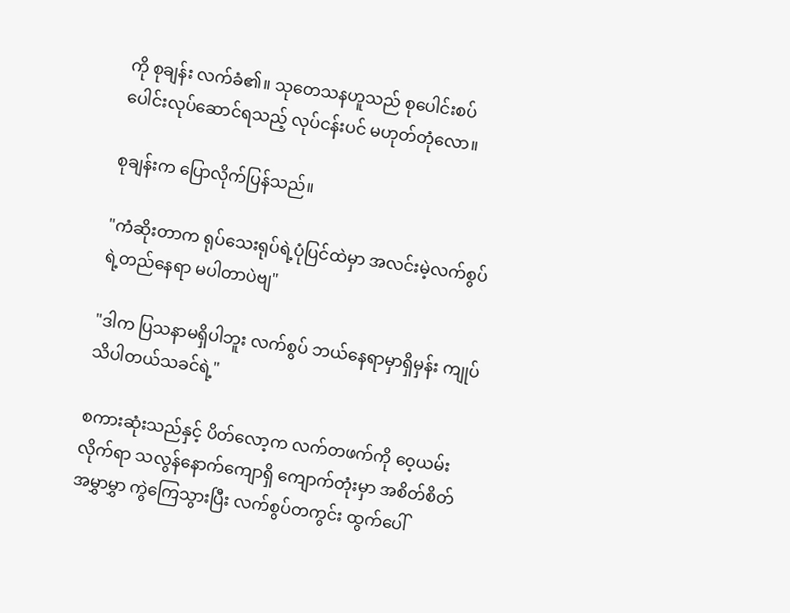ကို စုချန်း လက်ခံ၏။ သုတေသနဟူသည် စုပေါင်းစပ်ပေါင်းလုပ်ဆောင်ရသည့် လုပ်ငန်းပင် မဟုတ်တုံလော။

စုချန်းက ပြောလိုက်ပြန်သည်။

"ကံဆိုးတာက ရုပ်သေးရုပ်ရဲ့ပုံပြင်ထဲမှာ အလင်းမဲ့လက်စွပ်ရဲ့တည်နေရာ မပါတာပဲဗျ"

"ဒါက ပြသနာမရှိပါဘူး လက်စွပ် ဘယ်နေရာမှာရှိမှန်း ကျုပ် သိပါတယ်သခင်ရဲ့"

စကားဆုံးသည်နှင့် ပိတ်လော့က လက်တဖက်ကို ဝေ့ယမ်းလိုက်ရာ သလွန်နောက်ကျောရှိ ကျောက်တုံးမှာ အစိတ်စိတ်အမွှာမွှာ ကွဲကြေသွားပြီး လက်စွပ်တကွင်း ထွက်ပေါ်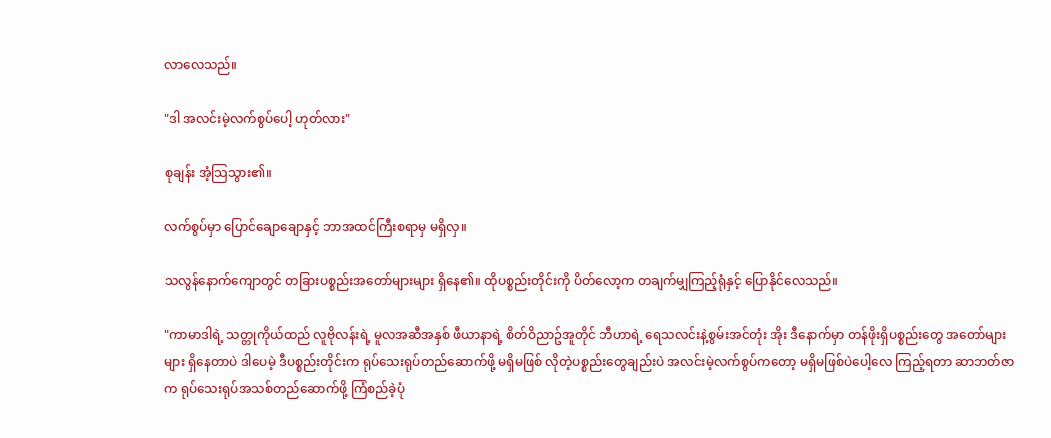လာလေသည်။

"ဒါ အလင်းမဲ့လက်စွပ်ပေါ့ ဟုတ်လား"

စုချန်း အံ့သြသွား၏။

လက်စွပ်မှာ ပြောင်ချောချောနှင့် ဘာအထင်ကြီးစရာမှ မရှိလှ။

သလွန်နောက်ကျောတွင် တခြားပစ္စည်းအတော်များများ ရှိနေ၏။ ထိုပစ္စည်းတိုင်းကို ပိတ်လော့က တချက်မျှကြည့်ရုံနှင့် ပြောနိုင်လေသည်။

"ကာမာဒါရဲ့ သတ္တုကိုယ်ထည် လူဗိုလန်းရဲ့ မူလအဆီအနှစ် ဖီယာနာရဲ့ စိတ်ဝိညာဥ်အူတိုင် ဘီဟာရဲ့ ရေသလင်းနဲ့စွမ်းအင်တုံး အိုး ဒီနောက်မှာ တန်ဖိုးရှိပစ္စည်းတွေ အတော်များများ ရှိနေတာပဲ ဒါပေမဲ့ ဒီပစ္စည်းတိုင်းက ရုပ်သေးရုပ်တည်ဆောက်ဖို့ မရှိမဖြစ် လိုတဲ့ပစ္စည်းတွေချည်းပဲ အလင်းမဲ့လက်စွပ်ကတော့ မရှိမဖြစ်ပဲပေါ့လေ ကြည့်ရတာ ဆာဘတ်ဇာက ရုပ်သေးရုပ်အသစ်တည်ဆောက်ဖို့ ကြံစည်ခဲ့ပုံ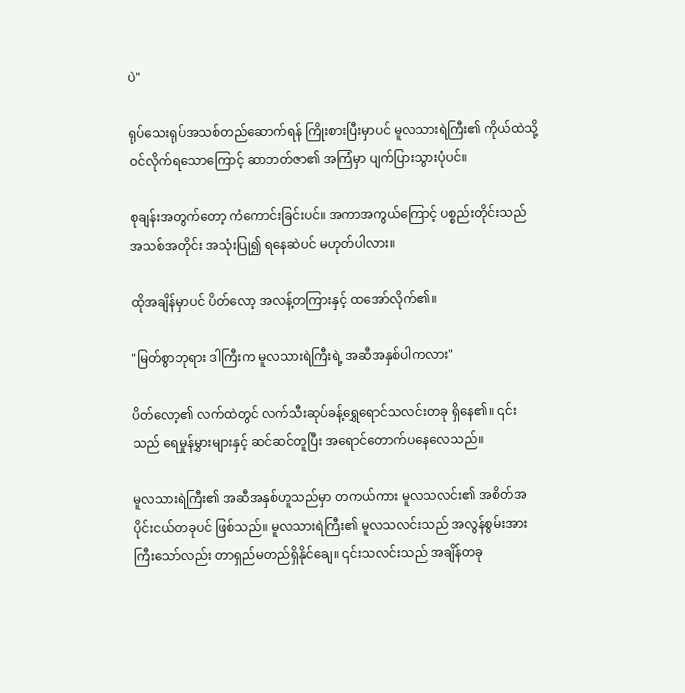ပဲ"

ရုပ်သေးရုပ်အသစ်တည်ဆောက်ရန် ကြိုးစားပြီးမှာပင် မူလသားရဲကြီး၏ ကိုယ်ထဲသို့ ဝင်လိုက်ရသောကြောင့် ဆာဘတ်ဇာ၏ အကြံမှာ ပျက်ပြားသွားပုံပင်။

စုချန်းအတွက်တော့ ကံကောင်းခြင်းပင်။ အကာအကွယ်ကြောင့် ပစ္စည်းတိုင်းသည် အသစ်အတိုင်း အသုံးပြု၍ ရနေဆဲပင် မဟုတ်ပါလား။

ထိုအချိန်မှာပင် ပိတ်လော့ အလန့်တကြားနှင့် ထအော်လိုက်၏။

"မြတ်စွာဘုရား ဒါကြီးက မူလသားရဲကြီးရဲ့ အဆီအနှစ်ပါကလား"

ပိတ်လော့၏ လက်ထဲတွင် လက်သီးဆုပ်ခန့်ရွှေရောင်သလင်းတခု ရှိနေ၏။ ၎င်းသည် ရေမှုန်မွှားများနှင့် ဆင်ဆင်တူပြီး အရောင်တောက်ပနေလေသည်။

မူလသားရဲကြီး၏ အဆီအနှစ်ဟူသည်မှာ တကယ်ကား မူလသလင်း၏ အစိတ်အပိုင်းငယ်တခုပင် ဖြစ်သည်။ မူလသားရဲကြီး၏ မူလသလင်းသည် အလွန်စွမ်းအားကြီးသော်လည်း တာရှည်မတည်ရှိနိုင်ချေ။ ၎င်းသလင်းသည် အချိန်တခု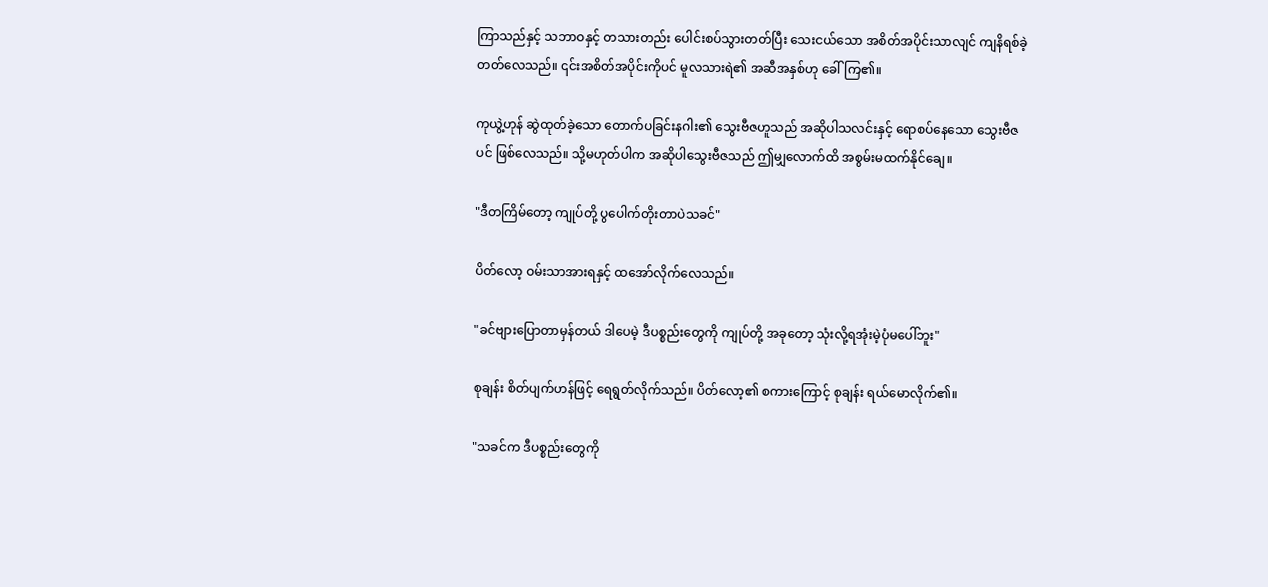ကြာသည်နှင့် သဘာဝနှင့် တသားတည်း ပေါင်းစပ်သွားတတ်ပြီး သေးငယ်သော အစိတ်အပိုင်းသာလျင် ကျနိရစ်ခဲ့တတ်လေသည်။ ၎င်းအစိတ်အပိုင်းကိုပင် မူလသားရဲ၏ အဆီအနှစ်ဟု ခေါ်ကြ၏။

ကုယွဲ့ဟုန် ဆွဲထုတ်ခဲ့သော တောက်ပခြင်းနဂါး၏ သွေးဗီဇဟူသည် အဆိုပါသလင်းနှင့် ရောစပ်နေသော သွေးဗီဇပင် ဖြစ်လေသည်။ သို့မဟုတ်ပါက အဆိုပါသွေးဗီဇသည် ဤမျှလောက်ထိ အစွမ်းမထက်နိုင်ချေ။

"ဒီတကြိမ်တော့ ကျုပ်တို့ ပွပေါက်တိုးတာပဲသခင်"

ပိတ်လော့ ဝမ်းသာအားရနှင့် ထအော်လိုက်လေသည်။

"ခင်ဗျားပြောတာမှန်တယ် ဒါပေမဲ့ ဒီပစ္စည်းတွေကို ကျုပ်တို့ အခုတော့ သုံးလို့ရအုံးမဲ့ပုံမပေါ်ဘူး"

စုချန်း စိတ်ပျက်ဟန်ဖြင့် ရေရွတ်လိုက်သည်။ ပိတ်လော့၏ စကားကြောင့် စုချန်း ရယ်မောလိုက်၏။

"သခင်က ဒီပစ္စည်းတွေကို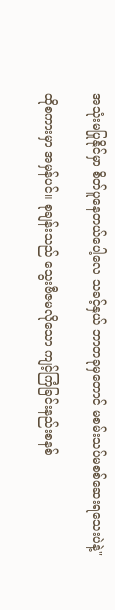အသုံးမပြုနိုင်မှာ စိတ်ပူနေတယ်ပေါ့လေ သခင့်နှယ် ဘာတခုမှတောင် မစမ်းသပ်မစစ်ဆေးရသေးပဲနဲ့"

ထိုစကားမှာ အမှန်ပင်။ စုချန်းသည် သွေးဗီဇမလိုသော ကျင့်ကြံခြင်းနည်းစနစ်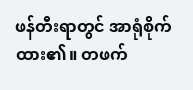ဖန်တီးရာတွင် အာရုံစိုက်ထား၏။ တဖက်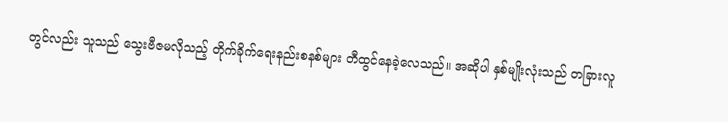တွင်လည်း သူသည် သွေးဗီဇမလိုသည့် တိုက်ခိုက်ရေးနည်းစနစ်များ တီထွင်နေခဲ့လေသည်။ အဆိုပါ နှစ်မျိုးလုံးသည် တခြားလူ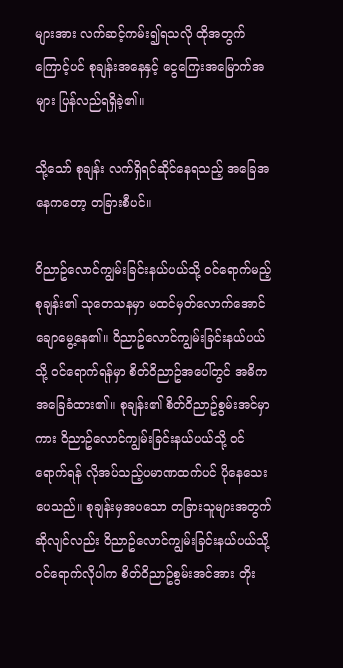များအား လက်ဆင့်ကမ်း၍ရသလို ထိုအတွက်ကြောင့်ပင် စုချန်းအနေနှင့် ငွေကြေးအမြောက်အများ ပြန်လည်ရရှိခဲ့၏။

သို့သော် စုချန်း လက်ရှိရင်ဆိုင်နေရသည့် အခြေအနေကတော့ တခြားစီပင်။

ဝိညာဥ်လောင်ကျွမ်းခြင်းနယ်ပယ်သို့ ဝင်ရောက်မည့် စုချန်း၏ သုတေသနမှာ မထင်မှတ်လောက်အောင် ချောမွေ့နေ၏။ ဝိညာဥ်လောင်ကျွမ်းခြင်းနယ်ပယ်သို့ ဝင်ရောက်ရန်မှာ စိတ်ဝိညာဥ်အပေါ်တွင် အဓိက အခြေခံထား၏။ စုချန်း၏ စိတ်ဝိညာဥ်စွမ်းအင်မှာကား ဝိညာဥ်လောင်ကျွမ်းခြင်းနယ်ပယ်သို့ ဝင်ရောက်ရန် လိုအပ်သည့်ပမာဏထက်ပင် ပိုနေသေးပေသည်။ စုချန်းမှအပသော တခြားသူများအတွက်ဆိုလျင်လည်း ဝိညာဥ်လောင်ကျွမ်းခြင်းနယ်ပယ်သို့ ဝင်ရောက်လိုပါက စိတ်ဝိညာဥ်စွမ်းအင်အား တိုး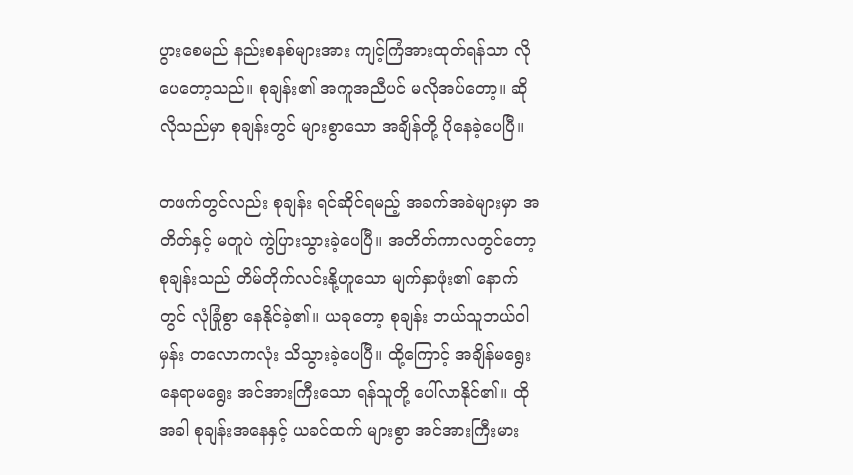ပွားစေမည် နည်းစနစ်များအား ကျင့်ကြံအားထုတ်ရန်သာ လိုပေတော့သည်။ စုချန်း၏ အကူအညီပင် မလိုအပ်တော့။ ဆိုလိုသည်မှာ စုချန်းတွင် များစွာသော အချိန်တို့ ပိုနေခဲ့ပေပြီ။

တဖက်တွင်လည်း စုချန်း ရင်ဆိုင်ရမည့် အခက်အခဲများမှာ အတိတ်နှင့် မတူပဲ ကွဲပြားသွားခဲ့ပေပြီ။ အတိတ်ကာလတွင်တော့ စုချန်းသည် တိမ်တိုက်လင်းနို့ဟူသော မျက်နှာဖုံး၏ နောက်တွင် လုံခြုံစွာ နေနိုင်ခဲ့၏။ ယခုတော့ စုချန်း ဘယ်သူဘယ်ဝါမှန်း တလောကလုံး သိသွားခဲ့ပေပြီ။ ထို့ကြောင့် အချိန်မရွေး နေရာမရွေး အင်အားကြီးသော ရန်သူတို့ ပေါ်လာနိုင်၏။ ထိုအခါ စုချန်းအနေနှင့် ယခင်ထက် များစွာ အင်အားကြီးမား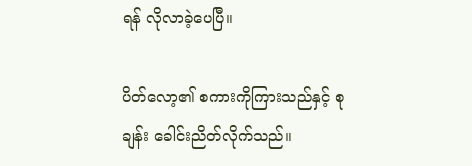ရန် လိုလာခဲ့ပေပြီ။

ပိတ်လော့၏ စကားကိုကြားသည်နှင့် စုချန်း ခေါင်းညိတ်လိုက်သည်။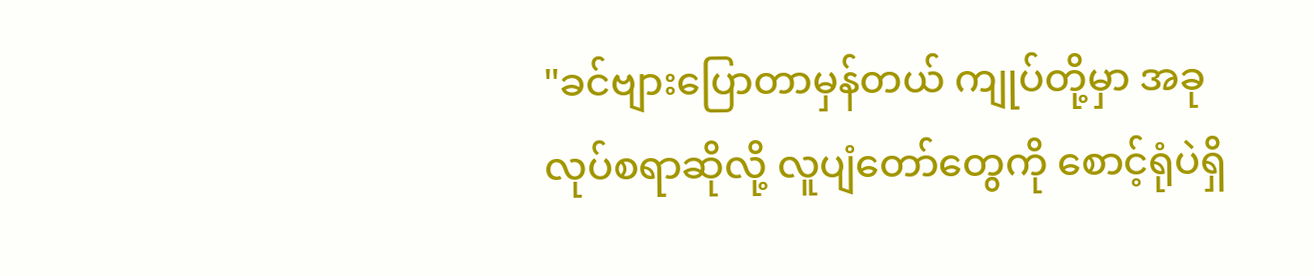"ခင်ဗျားပြောတာမှန်တယ် ကျုပ်တို့မှာ အခုလုပ်စရာဆိုလို့ လူပျံတော်တွေကို စောင့်ရုံပဲရှိ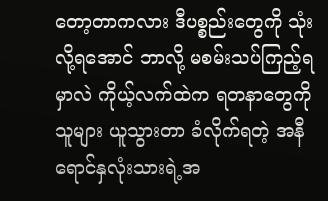တော့တာကလား ဒီပစ္စည်းတွေကို သုံးလို့ရအောင် ဘာလို့ မစမ်းသပ်ကြည့်ရမှာလဲ ကိုယ့်လက်ထဲက ရတနာတွေကို သူများ ယူသွားတာ ခံလိုက်ရတဲ့ အနီရောင်နှလုံးသားရဲ့အ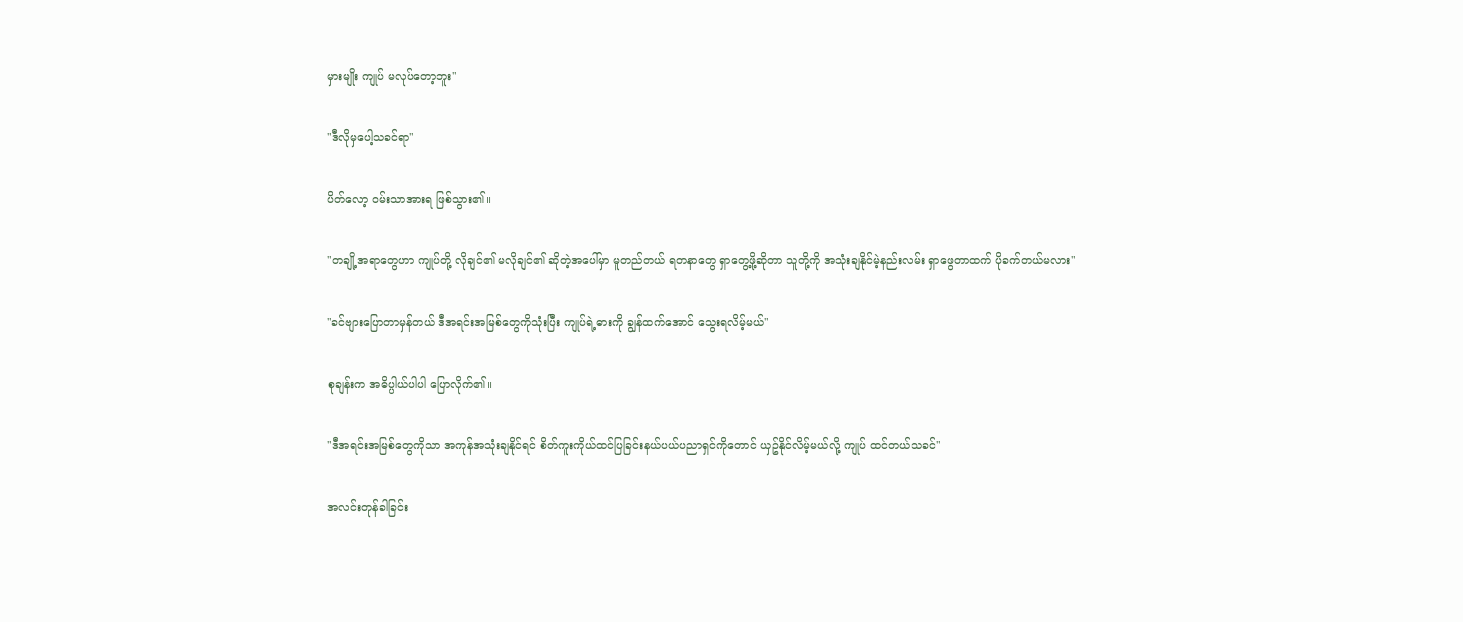မှားမျိုး ကျုပ် မလုပ်တော့ဘူး"

"ဒီလိုမှပေါ့သခင်ရာ"

ပိတ်လော့ ဝမ်းသာအားရ ဖြစ်သွား၏။

"တချို့အရာတွေဟာ ကျုပ်တို့ လိုချင်၏ မလိုချင်၏ ဆိုတဲ့အပေါ်မှာ မူတည်တယ် ရတနာတွေ ရှာတွေ့ဖို့ဆိုတာ သူတို့ကို အသုံးချနိုင်မဲ့နည်းလမ်း ရှာဖွေတာထက် ပိုခက်တယ်မလား"

"ခင်ဗျားပြောတာမှန်တယ် ဒီအရင်းအမြစ်တွေကိုသုံးပြီး ကျုပ်ရဲ့ဓားကို ချွန်ထက်အောင် သွေးရလိမ့်မယ်"

စုချန်းက အဓိပ္ပါယ်ပါပါ ပြောလိုက်၏။

"ဒီအရင်းအမြစ်တွေကိုသာ အကုန်အသုံးချနိုင်ရင် စိတ်ကူးကိုယ်ထင်ပြခြင်းနယ်ပယ်ပညာရှင်ကိုတောင် ယှဥ်နိုင်လိမ့်မယ်လို့ ကျုပ် ထင်တယ်သခင်"

အလင်းတုန်ခါခြင်း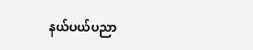နယ်ပယ်ပညာ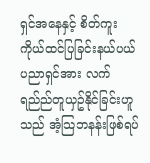ရှင်အနေနှင့် စိတ်ကူးကိုယ်ထင်ပြခြင်းနယ်ပယ်ပညာရှင်အား လက်ရည်ည်တူယှဥ်နိုင်ခြင်းဟူသည် အံ့သြဘနန်းဖြစ်ရပ်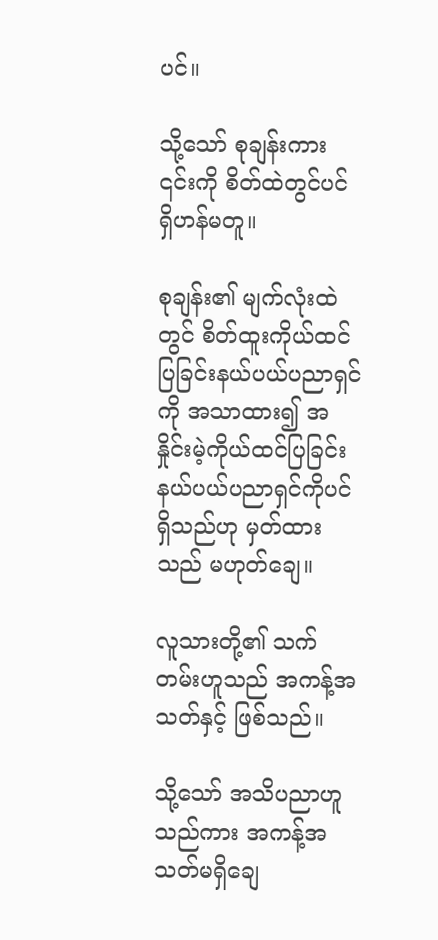ပင်။

သို့သော် စုချန်းကား ၎င်းကို စိတ်ထဲတွင်ပင် ရှိဟန်မတူ။

စုချန်း၏ မျက်လုံးထဲတွင် စိတ်ထူးကိုယ်ထင်ပြခြင်းနယ်ပယ်ပညာရှင်ကို အသာထား၍ အနှိုင်းမဲ့ကိုယ်ထင်ပြခြင်းနယ်ပယ်ပညာရှင်ကိုပင် ရှိသည်ဟု မှတ်ထားသည် မဟုတ်ချေ။

လူသားတို့၏ သက်တမ်းဟူသည် အကန့်အသတ်နှင့် ဖြစ်သည်။

သို့သော် အသိပညာဟူသည်ကား အကန့်အသတ်မရှိချေ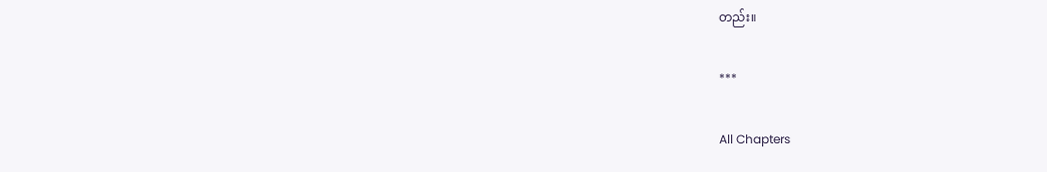တည်း။

***

All Chapters